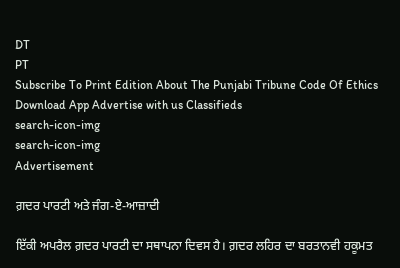DT
PT
Subscribe To Print Edition About The Punjabi Tribune Code Of Ethics Download App Advertise with us Classifieds
search-icon-img
search-icon-img
Advertisement

ਗ਼ਦਰ ਪਾਰਟੀ ਅਤੇ ਜੰਗ-ਏ-ਆਜ਼ਾਦੀ

ਇੱਕੀ ਅਪਰੈਲ ਗ਼ਦਰ ਪਾਰਟੀ ਦਾ ਸਥਾਪਨਾ ਦਿਵਸ ਹੈ। ਗ਼ਦਰ ਲਹਿਰ ਦਾ ਬਰਤਾਨਵੀ ਹਕੂਮਤ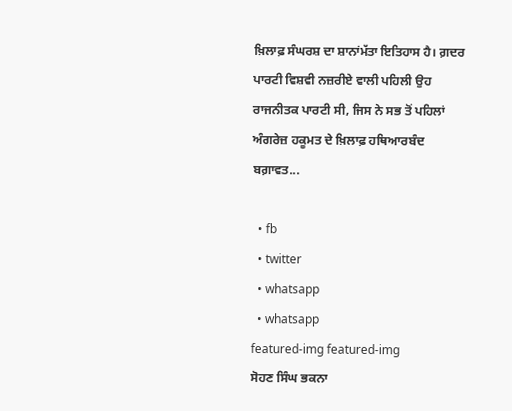ਖ਼ਿਲਾਫ਼ ਸੰਘਰਸ਼ ਦਾ ਸ਼ਾਨਾਂਮੱਤਾ ਇਤਿਹਾਸ ਹੈ। ਗ਼ਦਰ ਪਾਰਟੀ ਵਿਸ਼ਵੀ ਨਜ਼ਰੀਏ ਵਾਲੀ ਪਹਿਲੀ ਉਹ ਰਾਜਨੀਤਕ ਪਾਰਟੀ ਸੀ, ਜਿਸ ਨੇ ਸਭ ਤੋਂ ਪਹਿਲਾਂ ਅੰਗਰੇਜ਼ ਹਕੂਮਤ ਦੇ ਖ਼ਿਲਾਫ਼ ਹਥਿਆਰਬੰਦ ਬਗ਼ਾਵਤ...

  • fb
  • twitter
  • whatsapp
  • whatsapp
featured-img featured-img
ਸੋਹਣ ਸਿੰਘ ਭਕਨਾ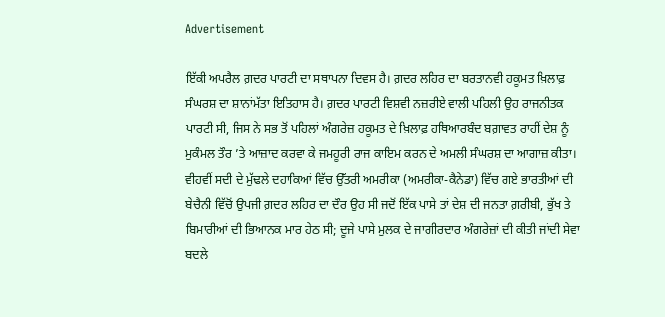Advertisement

ਇੱਕੀ ਅਪਰੈਲ ਗ਼ਦਰ ਪਾਰਟੀ ਦਾ ਸਥਾਪਨਾ ਦਿਵਸ ਹੈ। ਗ਼ਦਰ ਲਹਿਰ ਦਾ ਬਰਤਾਨਵੀ ਹਕੂਮਤ ਖ਼ਿਲਾਫ਼ ਸੰਘਰਸ਼ ਦਾ ਸ਼ਾਨਾਂਮੱਤਾ ਇਤਿਹਾਸ ਹੈ। ਗ਼ਦਰ ਪਾਰਟੀ ਵਿਸ਼ਵੀ ਨਜ਼ਰੀਏ ਵਾਲੀ ਪਹਿਲੀ ਉਹ ਰਾਜਨੀਤਕ ਪਾਰਟੀ ਸੀ, ਜਿਸ ਨੇ ਸਭ ਤੋਂ ਪਹਿਲਾਂ ਅੰਗਰੇਜ਼ ਹਕੂਮਤ ਦੇ ਖ਼ਿਲਾਫ਼ ਹਥਿਆਰਬੰਦ ਬਗ਼ਾਵਤ ਰਾਹੀਂ ਦੇਸ਼ ਨੂੰ ਮੁਕੰਮਲ ਤੌਰ ’ਤੇ ਆਜ਼ਾਦ ਕਰਵਾ ਕੇ ਜਮਹੂਰੀ ਰਾਜ ਕਾਇਮ ਕਰਨ ਦੇ ਅਮਲੀ ਸੰਘਰਸ਼ ਦਾ ਆਗਾਜ਼ ਕੀਤਾ। ਵੀਹਵੀਂ ਸਦੀ ਦੇ ਮੁੱਢਲੇ ਦਹਾਕਿਆਂ ਵਿੱਚ ਉੱਤਰੀ ਅਮਰੀਕਾ (ਅਮਰੀਕਾ-ਕੈਨੇਡਾ) ਵਿੱਚ ਗਏ ਭਾਰਤੀਆਂ ਦੀ ਬੇਚੈਨੀ ਵਿੱਚੋਂ ਉਪਜੀ ਗ਼ਦਰ ਲਹਿਰ ਦਾ ਦੌਰ ਉਹ ਸੀ ਜਦੋਂ ਇੱਕ ਪਾਸੇ ਤਾਂ ਦੇਸ਼ ਦੀ ਜਨਤਾ ਗ਼ਰੀਬੀ, ਭੁੱਖ ਤੇ ਬਿਮਾਰੀਆਂ ਦੀ ਭਿਆਨਕ ਮਾਰ ਹੇਠ ਸੀ; ਦੂਜੇ ਪਾਸੇ ਮੁਲਕ ਦੇ ਜਾਗੀਰਦਾਰ ਅੰਗਰੇਜ਼ਾਂ ਦੀ ਕੀਤੀ ਜਾਂਦੀ ਸੇਵਾ ਬਦਲੇ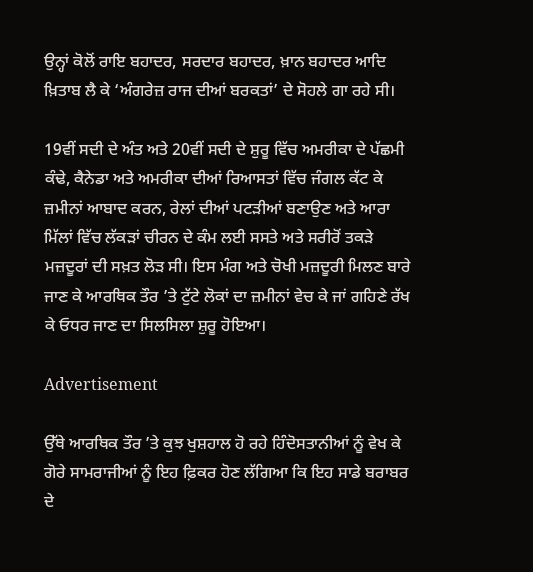ਉਨ੍ਹਾਂ ਕੋਲੋਂ ਰਾਇ ਬਹਾਦਰ, ਸਰਦਾਰ ਬਹਾਦਰ, ਖ਼ਾਨ ਬਹਾਦਰ ਆਦਿ ਖ਼ਿਤਾਬ ਲੈ ਕੇ ‘ਅੰਗਰੇਜ਼ ਰਾਜ ਦੀਆਂ ਬਰਕਤਾਂ’ ਦੇ ਸੋਹਲੇ ਗਾ ਰਹੇ ਸੀ।

19ਵੀਂ ਸਦੀ ਦੇ ਅੰਤ ਅਤੇ 20ਵੀਂ ਸਦੀ ਦੇ ਸ਼ੁਰੂ ਵਿੱਚ ਅਮਰੀਕਾ ਦੇ ਪੱਛਮੀ ਕੰਢੇ, ਕੈਨੇਡਾ ਅਤੇ ਅਮਰੀਕਾ ਦੀਆਂ ਰਿਆਸਤਾਂ ਵਿੱਚ ਜੰਗਲ ਕੱਟ ਕੇ ਜ਼ਮੀਨਾਂ ਆਬਾਦ ਕਰਨ, ਰੇਲਾਂ ਦੀਆਂ ਪਟੜੀਆਂ ਬਣਾਉਣ ਅਤੇ ਆਰਾ ਮਿੱਲਾਂ ਵਿੱਚ ਲੱਕੜਾਂ ਚੀਰਨ ਦੇ ਕੰਮ ਲਈ ਸਸਤੇ ਅਤੇ ਸਰੀਰੋਂ ਤਕੜੇ ਮਜ਼ਦੂਰਾਂ ਦੀ ਸਖ਼ਤ ਲੋੜ ਸੀ। ਇਸ ਮੰਗ ਅਤੇ ਚੋਖੀ ਮਜ਼ਦੂਰੀ ਮਿਲਣ ਬਾਰੇ ਜਾਣ ਕੇ ਆਰਥਿਕ ਤੌਰ ’ਤੇ ਟੁੱਟੇ ਲੋਕਾਂ ਦਾ ਜ਼ਮੀਨਾਂ ਵੇਚ ਕੇ ਜਾਂ ਗਹਿਣੇ ਰੱਖ ਕੇ ਓਧਰ ਜਾਣ ਦਾ ਸਿਲਸਿਲਾ ਸ਼ੁਰੂ ਹੋਇਆ।

Advertisement

ਉੱਥੇ ਆਰਥਿਕ ਤੌਰ ’ਤੇ ਕੁਝ ਖੁਸ਼ਹਾਲ ਹੋ ਰਹੇ ਹਿੰਦੋਸਤਾਨੀਆਂ ਨੂੰ ਵੇਖ ਕੇ ਗੋਰੇ ਸਾਮਰਾਜੀਆਂ ਨੂੰ ਇਹ ਫ਼ਿਕਰ ਹੋਣ ਲੱਗਿਆ ਕਿ ਇਹ ਸਾਡੇ ਬਰਾਬਰ ਦੇ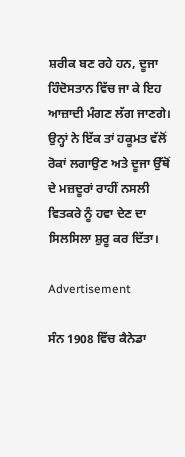ਸ਼ਰੀਕ ਬਣ ਰਹੇ ਹਨ, ਦੂਜਾ ਹਿੰਦੋਸਤਾਨ ਵਿੱਚ ਜਾ ਕੇ ਇਹ ਆਜ਼ਾਦੀ ਮੰਗਣ ਲੱਗ ਜਾਣਗੇ। ਉਨ੍ਹਾਂ ਨੇ ਇੱਕ ਤਾਂ ਹਕੂਮਤ ਵੱਲੋਂ ਰੋਕਾਂ ਲਗਾਉਣ ਅਤੇ ਦੂਜਾ ਉੱਥੋਂ ਦੇ ਮਜ਼ਦੂਰਾਂ ਰਾਹੀਂ ਨਸਲੀ ਵਿਤਕਰੇ ਨੂੰ ਹਵਾ ਦੇਣ ਦਾ ਸਿਲਸਿਲਾ ਸ਼ੁਰੂ ਕਰ ਦਿੱਤਾ।

Advertisement

ਸੰਨ 1908 ਵਿੱਚ ਕੈਨੇਡਾ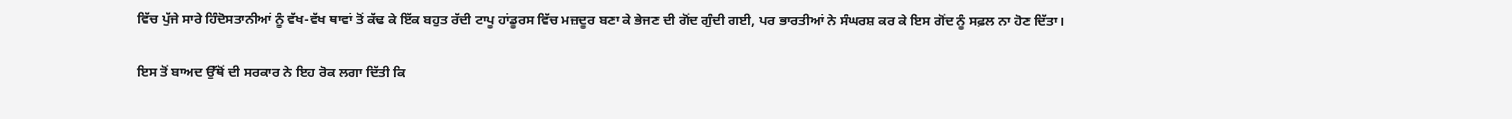ਵਿੱਚ ਪੁੱਜੇ ਸਾਰੇ ਹਿੰਦੋਸਤਾਨੀਆਂ ਨੂੰ ਵੱਖ-ਵੱਖ ਥਾਵਾਂ ਤੋਂ ਕੱਢ ਕੇ ਇੱਕ ਬਹੁਤ ਰੱਦੀ ਟਾਪੂ ਹਾਂਡੂਰਸ ਵਿੱਚ ਮਜ਼ਦੂਰ ਬਣਾ ਕੇ ਭੇਜਣ ਦੀ ਗੋਂਦ ਗੁੰਦੀ ਗਈ, ਪਰ ਭਾਰਤੀਆਂ ਨੇ ਸੰਘਰਸ਼ ਕਰ ਕੇ ਇਸ ਗੋਂਦ ਨੂੰ ਸਫ਼ਲ ਨਾ ਹੋਣ ਦਿੱਤਾ।

ਇਸ ਤੋਂ ਬਾਅਦ ਉੱਥੋਂ ਦੀ ਸਰਕਾਰ ਨੇ ਇਹ ਰੋਕ ਲਗਾ ਦਿੱਤੀ ਕਿ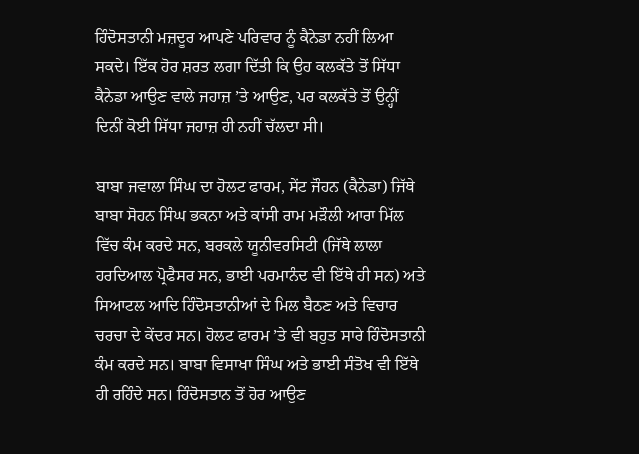ਹਿੰਦੋਸਤਾਨੀ ਮਜ਼ਦੂਰ ਆਪਣੇ ਪਰਿਵਾਰ ਨੂੰ ਕੈਨੇਡਾ ਨਹੀਂ ਲਿਆ ਸਕਦੇ। ਇੱਕ ਹੋਰ ਸ਼ਰਤ ਲਗਾ ਦਿੱਤੀ ਕਿ ਉਹ ਕਲਕੱਤੇ ਤੋਂ ਸਿੱਧਾ ਕੈਨੇਡਾ ਆਉਣ ਵਾਲੇ ਜਹਾਜ਼ ’ਤੇ ਆਉਣ, ਪਰ ਕਲਕੱਤੇ ਤੋਂ ਉਨ੍ਹੀਂ ਦਿਨੀਂ ਕੋਈ ਸਿੱਧਾ ਜਹਾਜ਼ ਹੀ ਨਹੀਂ ਚੱਲਦਾ ਸੀ।

ਬਾਬਾ ਜਵਾਲਾ ਸਿੰਘ ਦਾ ਹੋਲਟ ਫਾਰਮ, ਸੇਂਟ ਜੌਹਨ (ਕੈਨੇਡਾ) ਜਿੱਥੇ ਬਾਬਾ ਸੋਹਨ ਸਿੰਘ ਭਕਨਾ ਅਤੇ ਕਾਂਸੀ ਰਾਮ ਮੜੌਲੀ ਆਰਾ ਮਿੱਲ ਵਿੱਚ ਕੰਮ ਕਰਦੇ ਸਨ, ਬਰਕਲੇ ਯੂਨੀਵਰਸਿਟੀ (ਜਿੱਥੇ ਲਾਲਾ ਹਰਦਿਆਲ ਪ੍ਰੋਫੈਸਰ ਸਨ, ਭਾਈ ਪਰਮਾਨੰਦ ਵੀ ਇੱਥੇ ਹੀ ਸਨ) ਅਤੇ ਸਿਆਟਲ ਆਦਿ ਹਿੰਦੋਸਤਾਨੀਆਂ ਦੇ ਮਿਲ ਬੈਠਣ ਅਤੇ ਵਿਚਾਰ ਚਰਚਾ ਦੇ ਕੇਂਦਰ ਸਨ। ਹੋਲਟ ਫਾਰਮ ’ਤੇ ਵੀ ਬਹੁਤ ਸਾਰੇ ਹਿੰਦੋਸਤਾਨੀ ਕੰਮ ਕਰਦੇ ਸਨ। ਬਾਬਾ ਵਿਸਾਖਾ ਸਿੰਘ ਅਤੇ ਭਾਈ ਸੰਤੋਖ ਵੀ ਇੱਥੇ ਹੀ ਰਹਿੰਦੇ ਸਨ। ਹਿੰਦੋਸਤਾਨ ਤੋਂ ਹੋਰ ਆਉਣ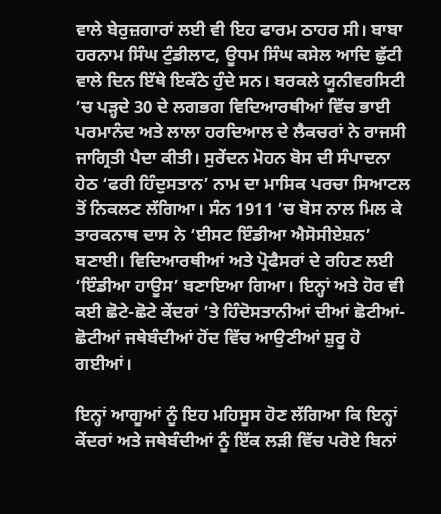ਵਾਲੇ ਬੇਰੁਜ਼ਗਾਰਾਂ ਲਈ ਵੀ ਇਹ ਫਾਰਮ ਠਾਹਰ ਸੀ। ਬਾਬਾ ਹਰਨਾਮ ਸਿੰਘ ਟੁੰਡੀਲਾਟ, ਊਧਮ ਸਿੰਘ ਕਸੇਲ ਆਦਿ ਛੁੱਟੀ ਵਾਲੇ ਦਿਨ ਇੱਥੇ ਇਕੱਠੇ ਹੁੰਦੇ ਸਨ। ਬਰਕਲੇ ਯੂਨੀਵਰਸਿਟੀ ’ਚ ਪੜ੍ਹਦੇ 30 ਦੇ ਲਗਭਗ ਵਿਦਿਆਰਥੀਆਂ ਵਿੱਚ ਭਾਈ ਪਰਮਾਨੰਦ ਅਤੇ ਲਾਲਾ ਹਰਦਿਆਲ ਦੇ ਲੈਕਚਰਾਂ ਨੇ ਰਾਜਸੀ ਜਾਗ੍ਰਿਤੀ ਪੈਦਾ ਕੀਤੀ। ਸੁਰੇਂਦਨ ਮੋਹਨ ਬੋਸ ਦੀ ਸੰਪਾਦਨਾ ਹੇਠ ‘ਫਰੀ ਹਿੰਦੁਸਤਾਨ’ ਨਾਮ ਦਾ ਮਾਸਿਕ ਪਰਚਾ ਸਿਆਟਲ ਤੋਂ ਨਿਕਲਣ ਲੱਗਿਆ। ਸੰਨ 1911 ’ਚ ਬੋਸ ਨਾਲ ਮਿਲ ਕੇ ਤਾਰਕਨਾਥ ਦਾਸ ਨੇ ‘ਈਸਟ ਇੰਡੀਆ ਐਸੋਸੀਏਸ਼ਨ’ ਬਣਾਈ। ਵਿਦਿਆਰਥੀਆਂ ਅਤੇ ਪ੍ਰੋਫੈਸਰਾਂ ਦੇ ਰਹਿਣ ਲਈ ‘ਇੰਡੀਆ ਹਾਊਸ’ ਬਣਾਇਆ ਗਿਆ। ਇਨ੍ਹਾਂ ਅਤੇ ਹੋਰ ਵੀ ਕਈ ਛੋਟੇ-ਛੋਟੇ ਕੇਂਦਰਾਂ ’ਤੇ ਹਿੰਦੋਸਤਾਨੀਆਂ ਦੀਆਂ ਛੋਟੀਆਂ-ਛੋਟੀਆਂ ਜਥੇਬੰਦੀਆਂ ਹੋਂਦ ਵਿੱਚ ਆਉਣੀਆਂ ਸ਼ੁਰੂ ਹੋ ਗਈਆਂ।

ਇਨ੍ਹਾਂ ਆਗੂਆਂ ਨੂੰ ਇਹ ਮਹਿਸੂਸ ਹੋਣ ਲੱਗਿਆ ਕਿ ਇਨ੍ਹਾਂ ਕੇਂਦਰਾਂ ਅਤੇ ਜਥੇਬੰਦੀਆਂ ਨੂੰ ਇੱਕ ਲੜੀ ਵਿੱਚ ਪਰੋਏ ਬਿਨਾਂ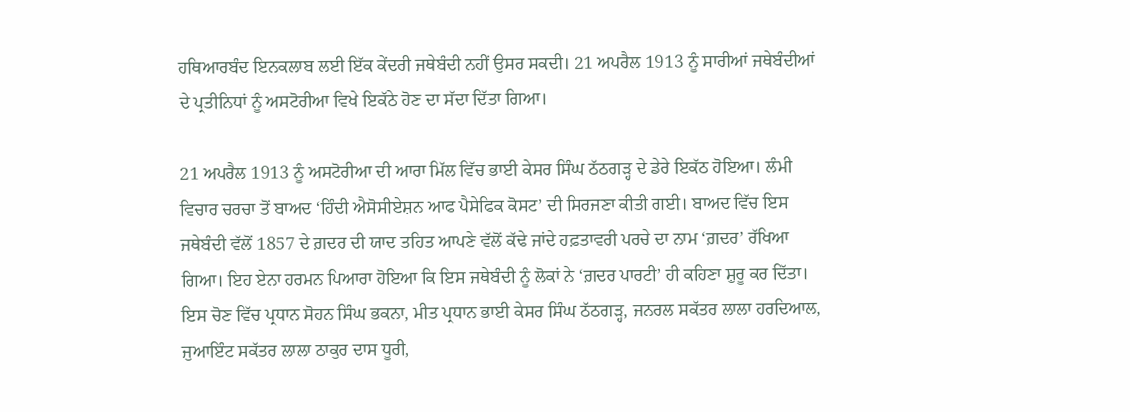ਹਥਿਆਰਬੰਦ ਇਨਕਲਾਬ ਲਈ ਇੱਕ ਕੇਂਦਰੀ ਜਥੇਬੰਦੀ ਨਹੀਂ ਉਸਰ ਸਕਦੀ। 21 ਅਪਰੈਲ 1913 ਨੂੰ ਸਾਰੀਆਂ ਜਥੇਬੰਦੀਆਂ ਦੇ ਪ੍ਰਤੀਨਿਧਾਂ ਨੂੰ ਅਸਟੋਰੀਆ ਵਿਖੇ ਇਕੱਠੇ ਹੋਣ ਦਾ ਸੱਦਾ ਦਿੱਤਾ ਗਿਆ।

21 ਅਪਰੈਲ 1913 ਨੂੰ ਅਸਟੋਰੀਆ ਦੀ ਆਰਾ ਮਿੱਲ ਵਿੱਚ ਭਾਈ ਕੇਸਰ ਸਿੰਘ ਠੱਠਗੜ੍ਹ ਦੇ ਡੇਰੇ ਇਕੱਠ ਹੋਇਆ। ਲੰਮੀ ਵਿਚਾਰ ਚਰਚਾ ਤੋਂ ਬਾਅਦ ‘ਹਿੰਦੀ ਐਸੋਸੀਏਸ਼ਨ ਆਫ ਪੈਸੇਫਿਕ ਕੋਸਟ’ ਦੀ ਸਿਰਜਣਾ ਕੀਤੀ ਗਈ। ਬਾਅਦ ਵਿੱਚ ਇਸ ਜਥੇਬੰਦੀ ਵੱਲੋਂ 1857 ਦੇ ਗ਼ਦਰ ਦੀ ਯਾਦ ਤਹਿਤ ਆਪਣੇ ਵੱਲੋਂ ਕੱਢੇ ਜਾਂਦੇ ਹਫ਼ਤਾਵਰੀ ਪਰਚੇ ਦਾ ਨਾਮ ‘ਗ਼ਦਰ’ ਰੱਖਿਆ ਗਿਆ। ਇਹ ਏਨਾ ਹਰਮਨ ਪਿਆਰਾ ਹੋਇਆ ਕਿ ਇਸ ਜਥੇਬੰਦੀ ਨੂੰ ਲੋਕਾਂ ਨੇ ‘ਗ਼ਦਰ ਪਾਰਟੀ’ ਹੀ ਕਹਿਣਾ ਸ਼ੁਰੂ ਕਰ ਦਿੱਤਾ। ਇਸ ਚੋਣ ਵਿੱਚ ਪ੍ਰਧਾਨ ਸੋਹਨ ਸਿੰਘ ਭਕਨਾ, ਮੀਤ ਪ੍ਰਧਾਨ ਭਾਈ ਕੇਸਰ ਸਿੰਘ ਠੱਠਗੜ੍ਹ, ਜਨਰਲ ਸਕੱਤਰ ਲਾਲਾ ਹਰਦਿਆਲ, ਜੁਆਇੰਟ ਸਕੱਤਰ ਲਾਲਾ ਠਾਕੁਰ ਦਾਸ ਧੂਰੀ,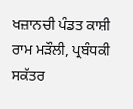ਖਜ਼ਾਨਚੀ ਪੰਡਤ ਕਾਸ਼ੀ ਰਾਮ ਮੜੌਲੀ, ਪ੍ਰਬੰਧਕੀ ਸਕੱਤਰ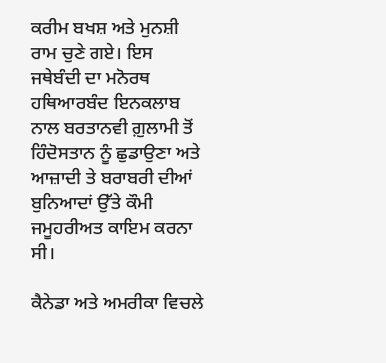ਕਰੀਮ ਬਖਸ਼ ਅਤੇ ਮੁਨਸ਼ੀ ਰਾਮ ਚੁਣੇ ਗਏ। ਇਸ ਜਥੇਬੰਦੀ ਦਾ ਮਨੋਰਥ ਹਥਿਆਰਬੰਦ ਇਨਕਲਾਬ ਨਾਲ ਬਰਤਾਨਵੀ ਗ਼ੁਲਾਮੀ ਤੋਂ ਹਿੰਦੋਸਤਾਨ ਨੂੰ ਛੁਡਾਉਣਾ ਅਤੇ ਆਜ਼ਾਦੀ ਤੇ ਬਰਾਬਰੀ ਦੀਆਂ ਬੁਨਿਆਦਾਂ ਉੱਤੇ ਕੌਮੀ ਜਮੂਹਰੀਅਤ ਕਾਇਮ ਕਰਨਾ ਸੀ।

ਕੈਨੇਡਾ ਅਤੇ ਅਮਰੀਕਾ ਵਿਚਲੇ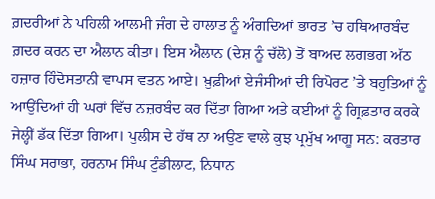ਗ਼ਦਰੀਆਂ ਨੇ ਪਹਿਲੀ ਆਲਮੀ ਜੰਗ ਦੇ ਹਾਲਾਤ ਨੂੰ ਅੰਗਦਿਆਂ ਭਾਰਤ ’ਚ ਹਥਿਆਰਬੰਦ ਗ਼ਦਰ ਕਰਨ ਦਾ ਐਲਾਨ ਕੀਤਾ। ਇਸ ਐਲਾਨ (ਦੇਸ਼ ਨੂੰ ਚੱਲੋ) ਤੋਂ ਬਾਅਦ ਲਗਭਗ ਅੱਠ ਹਜ਼ਾਰ ਹਿੰਦੋਸਤਾਨੀ ਵਾਪਸ ਵਤਨ ਆਏ। ਖ਼ੁਫ਼ੀਆਂ ਏਜੰਸੀਆਂ ਦੀ ਰਿਪੋਰਟ ’ਤੇ ਬਹੁਤਿਆਂ ਨੂੰ ਆਉਂਦਿਆਂ ਹੀ ਘਰਾਂ ਵਿੱਚ ਨਜ਼ਰਬੰਦ ਕਰ ਦਿੱਤਾ ਗਿਆ ਅਤੇ ਕਈਆਂ ਨੂੰ ਗ੍ਰਿਫ਼ਤਾਰ ਕਰਕੇ ਜੇਲ੍ਹੀਂ ਡੱਕ ਦਿੱਤਾ ਗਿਆ। ਪੁਲੀਸ ਦੇ ਹੱਥ ਨਾ ਅਉਣ ਵਾਲੇ ਕੁਝ ਪ੍ਰਮੁੱਖ ਆਗੂ ਸਨ: ਕਰਤਾਰ ਸਿੰਘ ਸਰਾਭਾ, ਹਰਨਾਮ ਸਿੰਘ ਟੁੰਡੀਲਾਟ, ਨਿਧਾਨ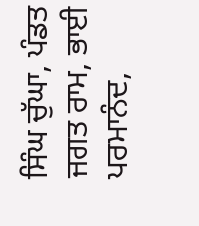ਸਿੰਘ ਚੁੱਘਾ, ਪੰਡਤ ਜਗਤ ਰਾਮ, ਭਾਈ ਪਰਮਾਨੰਦ,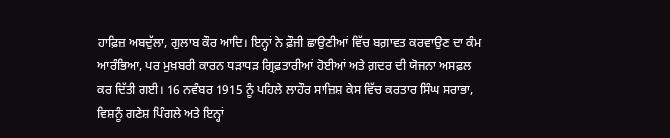ਹਾਫ਼ਿਜ਼ ਅਬਦੁੱਲਾ, ਗੁਲਾਬ ਕੌਰ ਆਦਿ। ਇਨ੍ਹਾਂ ਨੇ ਫ਼ੌਜੀ ਛਾਉਣੀਆਂ ਵਿੱਚ ਬਗ਼ਾਵਤ ਕਰਵਾਉਣ ਦਾ ਕੰਮ ਆਰੰਭਿਆ, ਪਰ ਮੁਖ਼ਬਰੀ ਕਾਰਨ ਧੜਾਧੜ ਗ੍ਰਿਫ਼ਤਾਰੀਆਂ ਹੋਈਆਂ ਅਤੇ ਗ਼ਦਰ ਦੀ ਯੋਜਨਾ ਅਸਫ਼ਲ ਕਰ ਦਿੱਤੀ ਗਈ। 16 ਨਵੰਬਰ 1915 ਨੂੰ ਪਹਿਲੇ ਲਾਹੌਰ ਸਾਜ਼ਿਸ਼ ਕੇਸ ਵਿੱਚ ਕਰਤਾਰ ਸਿੰਘ ਸਰਾਭਾ, ਵਿਸ਼ਨੂੰ ਗਣੇਸ਼ ਪਿੰਗਲੇ ਅਤੇ ਇਨ੍ਹਾਂ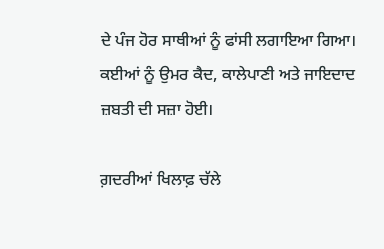ਦੇ ਪੰਜ ਹੋਰ ਸਾਥੀਆਂ ਨੂੰ ਫਾਂਸੀ ਲਗਾਇਆ ਗਿਆ। ਕਈਆਂ ਨੂੰ ਉਮਰ ਕੈਦ, ਕਾਲੇਪਾਣੀ ਅਤੇ ਜਾਇਦਾਦ ਜ਼ਬਤੀ ਦੀ ਸਜ਼ਾ ਹੋਈ।

ਗ਼ਦਰੀਆਂ ਖਿਲਾਫ਼ ਚੱਲੇ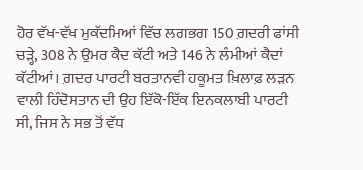ਹੋਰ ਵੱਖ-ਵੱਖ ਮੁਕੱਦਮਿਆਂ ਵਿੱਚ ਲਗਭਗ 150 ਗ਼ਦਰੀ ਫਾਂਸੀ ਚੜ੍ਹੇ, 308 ਨੇ ਉਮਰ ਕੈਦ ਕੱਟੀ ਅਤੇ 146 ਨੇ ਲੰਮੀਆਂ ਕੈਦਾਂ ਕੱਟੀਆਂ। ਗ਼ਦਰ ਪਾਰਟੀ ਬਰਤਾਨਵੀ ਹਕੂਮਤ ਖ਼ਿਲਾਫ਼ ਲੜਨ ਵਾਲੀ ਹਿੰਦੋਸਤਾਨ ਦੀ ਉਹ ਇੱਕੋ-ਇੱਕ ਇਨਕਲਾਬੀ ਪਾਰਟੀ ਸੀ, ਜਿਸ ਨੇ ਸਭ ਤੋਂ ਵੱਧ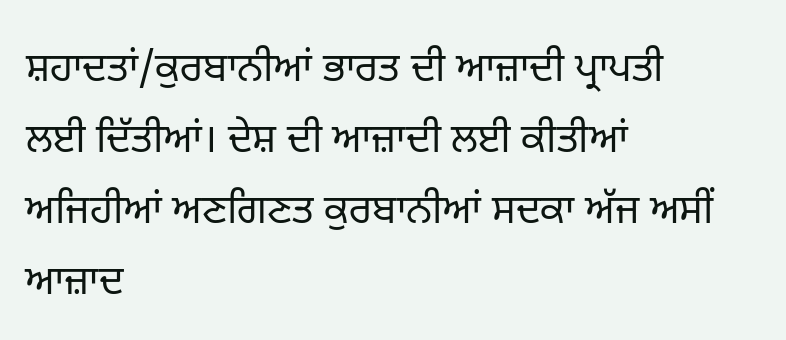ਸ਼ਹਾਦਤਾਂ/ਕੁਰਬਾਨੀਆਂ ਭਾਰਤ ਦੀ ਆਜ਼ਾਦੀ ਪ੍ਰਾਪਤੀ ਲਈ ਦਿੱਤੀਆਂ। ਦੇਸ਼ ਦੀ ਆਜ਼ਾਦੀ ਲਈ ਕੀਤੀਆਂ ਅਜਿਹੀਆਂ ਅਣਗਿਣਤ ਕੁਰਬਾਨੀਆਂ ਸਦਕਾ ਅੱਜ ਅਸੀਂ ਆਜ਼ਾਦ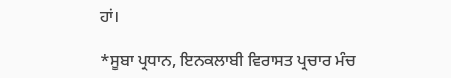ਹਾਂ।

*ਸੂਬਾ ਪ੍ਰਧਾਨ, ਇਨਕਲਾਬੀ ਵਿਰਾਸਤ ਪ੍ਰਚਾਰ ਮੰਚ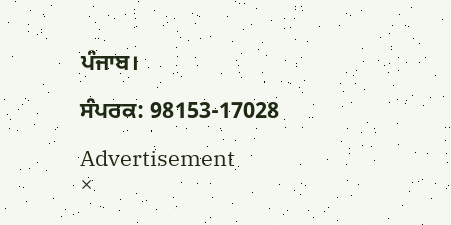ਪੰਜਾਬ।

ਸੰਪਰਕ: 98153-17028

Advertisement
×